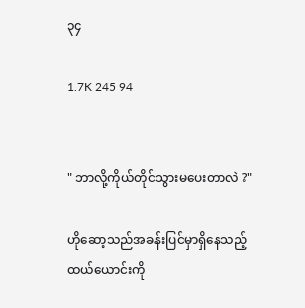၃၄

1.7K 245 94


" ဘာလို့ကိုယ်တိုင်သွားမပေးတာလဲ ?"

ဟိုဆော့သည်အခန်းပြင်မှာရှိနေသည့်ထယ်ယောင်းကို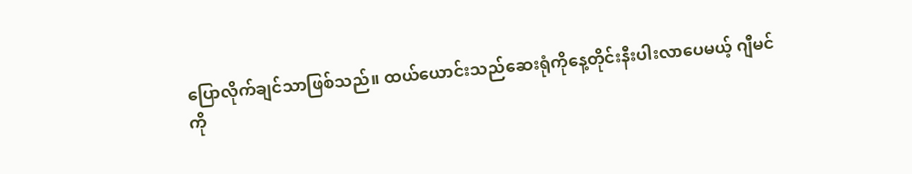ပြောလိုက်ချင်သာဖြစ်သည်။ ထယ်ယောင်းသည်ဆေးရုံကိုနေ့တိုင်းနီးပါးလာပေမယ့် ဂျီမင်ကို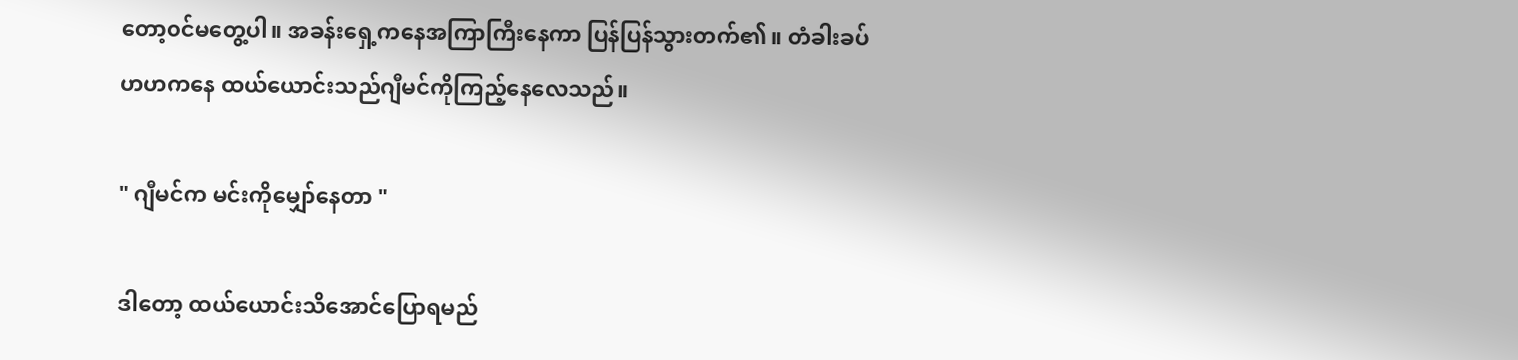တော့၀င်မတွေ့ပါ။ အခန်းရှေ့ကနေအကြာကြီးနေကာ ပြန်ပြန်သွားတက်၏။ တံခါးခပ်ဟဟကနေ ထယ်ယောင်းသည်ဂျီမင်ကိုကြည့်နေလေသည်။

" ဂျီမင်က မင်းကိုမျှော်နေတာ "

ဒါတော့ ထယ်ယောင်းသိအောင်ပြောရမည်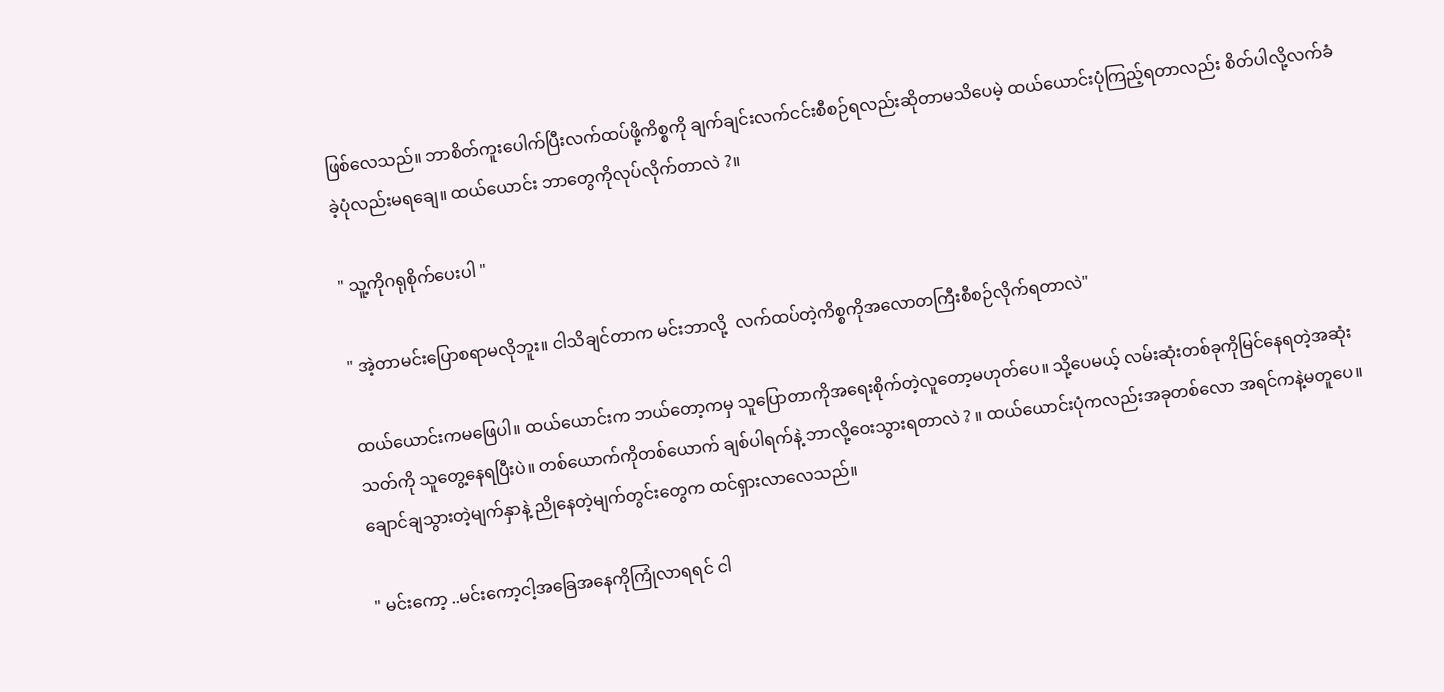ဖြစ်လေသည်။ ဘာစိတ်ကူးပေါက်ပြီးလက်ထပ်ဖို့ကိစ္စကို ချက်ချင်းလက်ငင်းစီစဉ်ရလည်း‌ဆိုတာမသိပေမဲ့ ထယ်ယောင်းပုံကြည့်ရတာလည်း စိတ်ပါလို့လက်ခံခဲ့ပုံလည်းမရချေ။ ထယ်ယောင်း ဘာတွေကိုလုပ်လိုက်တာလဲ ?။

" သူ့ကိုဂရုစိုက်ပေးပါ "

" အဲ့တာမင်းပြောစရာမလိုဘူး။ ငါသိချင်တာက မင်းဘာလို့  လက်ထပ်တဲ့ကိစ္စကိုအလောတကြီးစီစဉ်လိုက်ရတာလဲ"

ထယ်ယောင်းကမဖြေပါ။ ထယ်ယောင်းက ဘယ်တော့ကမှ သူပြောတာကိုအရေးစိုက်တဲ့လူတော့မဟုတ်ပေ။ သို့ပေမယ့် လမ်းဆုံးတစ်ခုကိုမြင်နေရတဲ့အဆုံးသတ်ကို သူတွေ့နေရပြီးပဲ။ တစ်ယောက်ကိုတစ်ယောက် ချစ်ပါရက်နဲ့ ဘာလို့ဝေးသွားရတာလဲ ? ။ ထယ်ယောင်းပုံကလည်းအခုတစ်လော အရင်ကနဲ့မတူပေ။ ချောင်ချသွားတဲ့မျက်နှာနဲ့ ညိုနေတဲ့မျက်တွင်းတွေက ထင်ရှားလာလေသည်။

" မင်းကော့ ..မင်းကော့ငါ့အခြေအနေ‌ကိုကြုံလာရရင် ငါ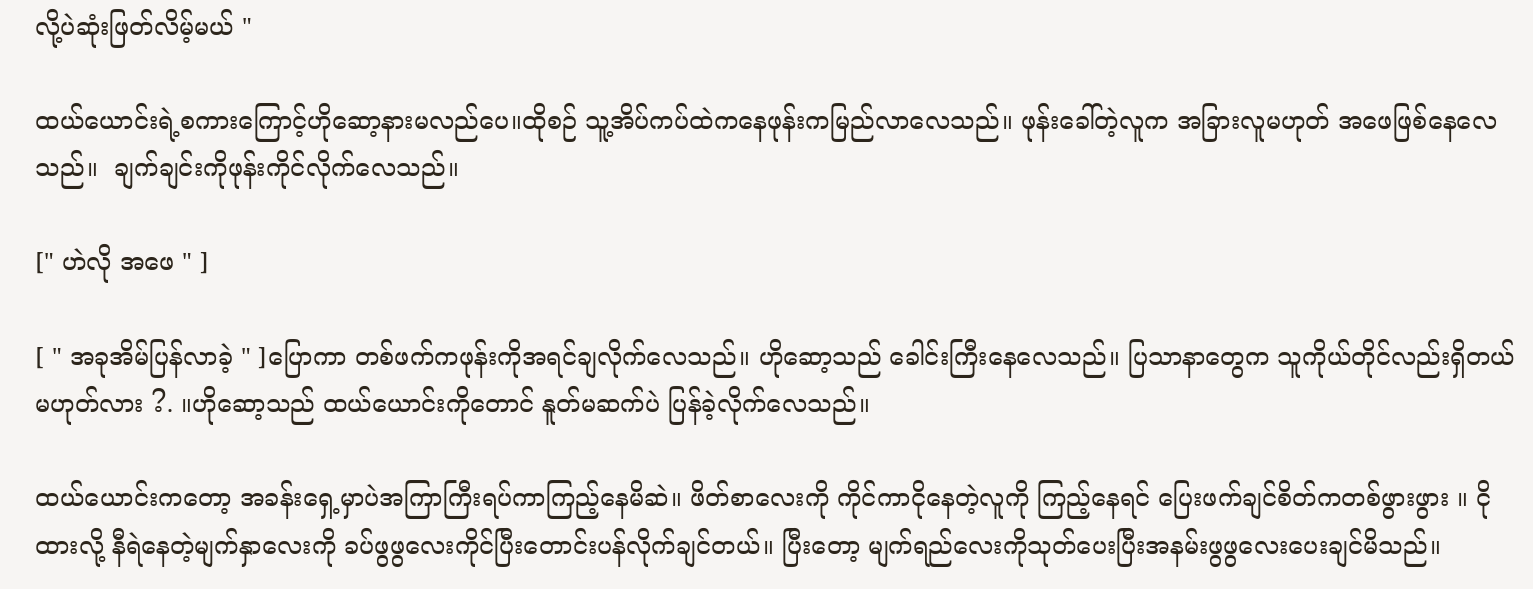လို့ပဲဆုံးဖြတ်လိမ့်မယ် "

ထယ်ယောင်းရဲ့စကားကြောင့်ဟိုဆော့နားမလည်ပေ။ထိုစဉ် သူ့အိပ်ကပ်ထဲကနေဖုန်းကမြည်လာလေသည်။ ဖုန်းခေါ်တဲ့လူက အခြားလူမဟုတ် အဖေဖြစ်နေလေသည်။  ချက်ချင်းကိုဖုန်းကိုင်လိုက်လေသည်။

[" ဟဲလို အဖေ " ]

[ " အခုအိမ်ပြန်လာခဲ့ " ]ပြောကာ တစ်ဖက်ကဖုန်းကိုအရင်ချလိုက်လေသည်။ ဟိုဆော့သည် ခေါင်းကြီးနေလေသည်။ ပြသာနာတွေက သူကိုယ်တိုင်လည်းရှိတယ်မဟုတ်လား ?. ။ဟိုဆော့သည် ထယ်ယောင်းကိုတောင် နူတ်မဆက်ပဲ ပြန်ခဲ့လိုက်လေသည်။

ထယ်ယောင်းကတော့ အခန်းရှေ့မှာပဲအကြာကြီးရပ်ကာကြည့်နေမိဆဲ။ ဖိတ်စာလေးကို ကိုင်ကာငိုနေတဲ့လူကို ကြည့်နေရင် ပြေးဖက်ချင်စိတ်ကတစ်ဖွားဖွား ။ ငိုထားလို့ နီရဲနေတဲ့မျက်နှာလေးကို ခပ်ဖွဖွလေးကိုင်ပြီးတောင်းပန်လိုက်ချင်တယ်။ ပြီးတော့ မျက်ရည်လေးကိုသုတ်ပေးပြီးအနမ်းဖွဖွလေးပေးချင်မိသည်။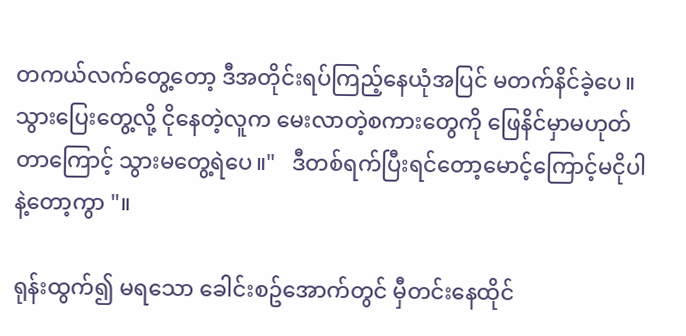တကယ်လက်တွေ့တော့ ဒီအတိုင်းရပ်ကြည့်နေယုံအပြင် မတက်နိင်ခဲ့ပေ။သွားပြေးတွေ့လို့ ငိုနေတဲ့လူက မေးလာတဲ့စကားတွေကို ဖြေနိင်မှာမဟုတ်တာကြောင့် သွားမတွေ့ရဲပေ။"   ဒီတစ်ရက်ပြီးရင်တော့မောင့်ကြောင့်မငိုပါနဲ့တော့ကွာ "။

ရုန်းထွက်၍ မရသော ခေါင်းစဥ်အောက်တွင် မှီတင်းနေထိုင်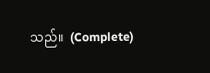သည်။  (Complete)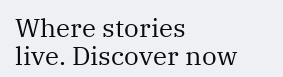Where stories live. Discover now